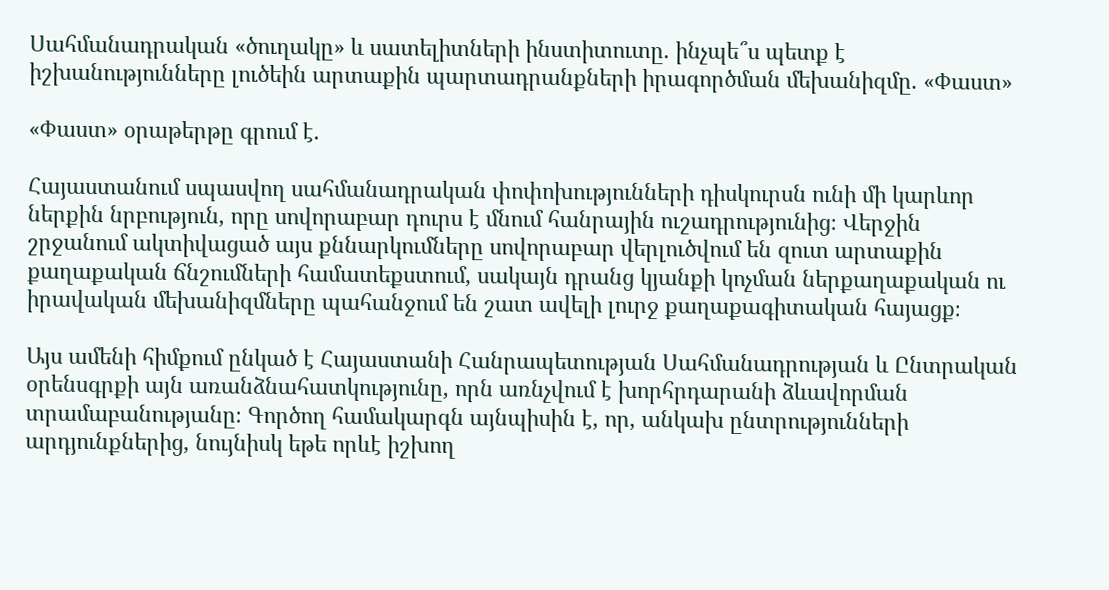Սահմանադրական «ծուղակը» և սատելիտների ինստիտուտը. ինչպե՞ս պետք է իշխանությունները լուծեին արտաքին պարտադրանքների իրագործման մեխանիզմը. «Փաստ»

«Փաստ» օրաթերթը գրում է.

Հայաստանում սպասվող սահմանադրական փոփոխությունների դիսկուրսն ունի մի կարևոր ներքին նրբություն, որը սովորաբար դուրս է մնում հանրային ուշադրությունից։ Վերջին շրջանում ակտիվացած այս քննարկումները սովորաբար վերլուծվում են զուտ արտաքին քաղաքական ճնշումների համատեքստում, սակայն դրանց կյանքի կոչման ներքաղաքական ու իրավական մեխանիզմները պահանջում են շատ ավելի լուրջ քաղաքագիտական հայացք։

Այս ամենի հիմքում ընկած է Հայաստանի Հանրապետության Սահմանադրության և Ընտրական օրենսգրքի այն առանձնահատկությունը, որն առնչվում է խորհրդարանի ձևավորման տրամաբանությանը։ Գործող համակարգն այնպիսին է, որ, անկախ ընտրությունների արդյունքներից, նույնիսկ եթե որևէ իշխող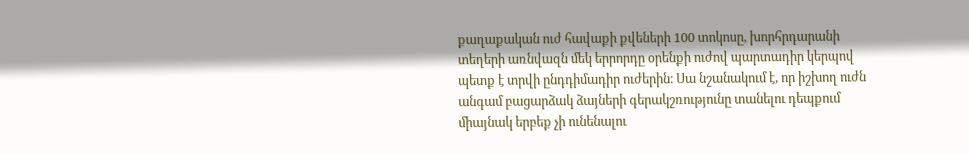քաղաքական ուժ հավաքի քվեների 100 տոկոսը, խորհրդարանի տեղերի առնվազն մեկ երրորդը օրենքի ուժով պարտադիր կերպով պետք է տրվի ընդդիմադիր ուժերին։ Սա նշանակում է, որ իշխող ուժն անգամ բացարձակ ձայների գերակշռությունը տանելու դեպքում միայնակ երբեք չի ունենալու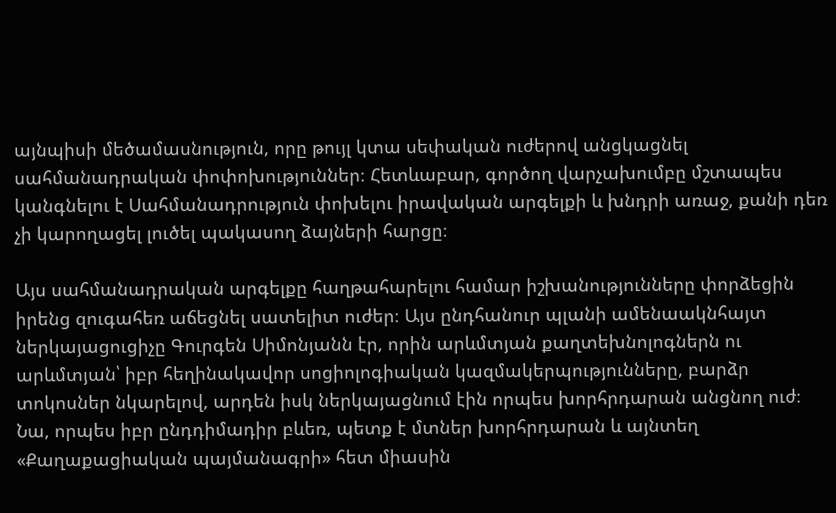այնպիսի մեծամասնություն, որը թույլ կտա սեփական ուժերով անցկացնել սահմանադրական փոփոխություններ։ Հետևաբար, գործող վարչախումբը մշտապես կանգնելու է Սահմանադրություն փոխելու իրավական արգելքի և խնդրի առաջ, քանի դեռ չի կարողացել լուծել պակասող ձայների հարցը։

Այս սահմանադրական արգելքը հաղթահարելու համար իշխանությունները փորձեցին իրենց զուգահեռ աճեցնել սատելիտ ուժեր։ Այս ընդհանուր պլանի ամենաակնհայտ ներկայացուցիչը Գուրգեն Սիմոնյանն էր, որին արևմտյան քաղտեխնոլոգներն ու արևմտյան՝ իբր հեղինակավոր սոցիոլոգիական կազմակերպությունները, բարձր տոկոսներ նկարելով, արդեն իսկ ներկայացնում էին որպես խորհրդարան անցնող ուժ։ Նա, որպես իբր ընդդիմադիր բևեռ, պետք է մտներ խորհրդարան և այնտեղ «Քաղաքացիական պայմանագրի» հետ միասին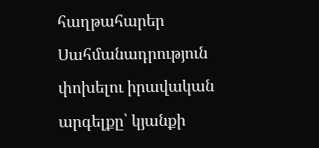հաղթահարեր Սահմանադրություն փոխելու իրավական արգելքը՝ կյանքի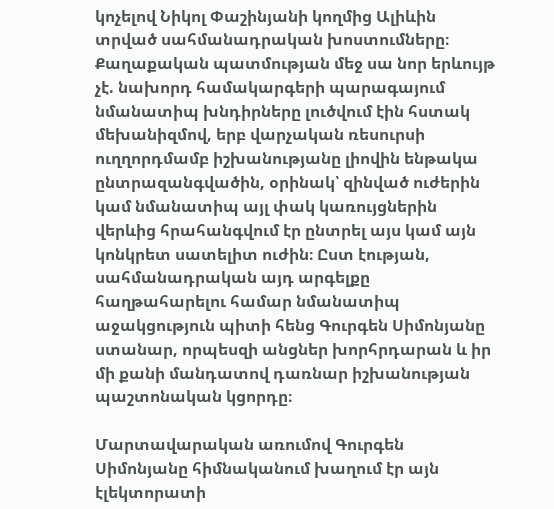կոչելով Նիկոլ Փաշինյանի կողմից Ալիևին տրված սահմանադրական խոստումները։ Քաղաքական պատմության մեջ սա նոր երևույթ չէ. նախորդ համակարգերի պարագայում նմանատիպ խնդիրները լուծվում էին հստակ մեխանիզմով, երբ վարչական ռեսուրսի ուղղորդմամբ իշխանությանը լիովին ենթակա ընտրազանգվածին, օրինակ՝ զինված ուժերին կամ նմանատիպ այլ փակ կառույցներին վերևից հրահանգվում էր ընտրել այս կամ այն կոնկրետ սատելիտ ուժին։ Ըստ էության, սահմանադրական այդ արգելքը հաղթահարելու համար նմանատիպ աջակցություն պիտի հենց Գուրգեն Սիմոնյանը ստանար, որպեսզի անցներ խորհրդարան և իր մի քանի մանդատով դառնար իշխանության պաշտոնական կցորդը։

Մարտավարական առումով Գուրգեն Սիմոնյանը հիմնականում խաղում էր այն էլեկտորատի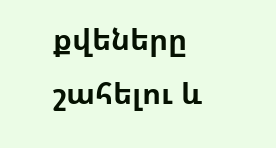քվեները շահելու և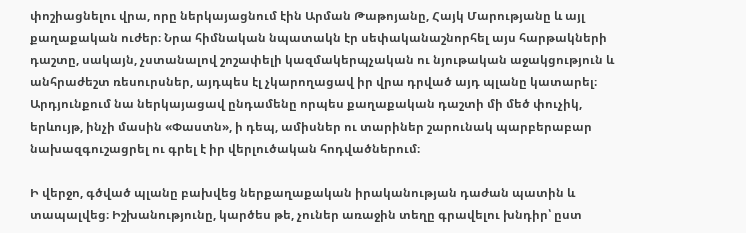փոշիացնելու վրա, որը ներկայացնում էին Արման Թաթոյանը, Հայկ Մարությանը և այլ քաղաքական ուժեր։ Նրա հիմնական նպատակն էր սեփականաշնորհել այս հարթակների դաշտը, սակայն, չստանալով շոշափելի կազմակերպչական ու նյութական աջակցություն և անհրաժեշտ ռեսուրսներ, այդպես էլ չկարողացավ իր վրա դրված այդ պլանը կատարել։ Արդյունքում նա ներկայացավ ընդամենը որպես քաղաքական դաշտի մի մեծ փուչիկ, երևույթ, ինչի մասին «Փաստն», ի դեպ, ամիսներ ու տարիներ շարունակ պարբերաբար նախազգուշացրել ու գրել է իր վերլուծական հոդվածներում։

Ի վերջո, գծված պլանը բախվեց ներքաղաքական իրականության դաժան պատին և տապալվեց։ Իշխանությունը, կարծես թե, չուներ առաջին տեղը գրավելու խնդիր՝ ըստ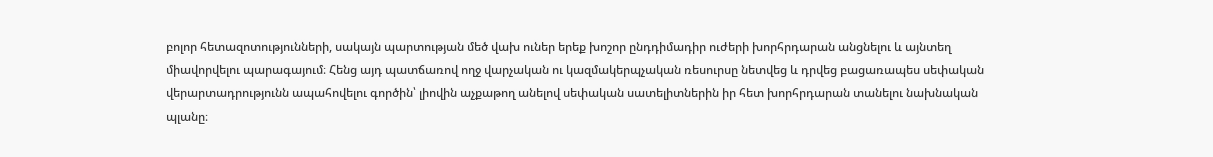բոլոր հետազոտությունների, սակայն պարտության մեծ վախ ուներ երեք խոշոր ընդդիմադիր ուժերի խորհրդարան անցնելու և այնտեղ միավորվելու պարագայում։ Հենց այդ պատճառով ողջ վարչական ու կազմակերպչական ռեսուրսը նետվեց և դրվեց բացառապես սեփական վերարտադրությունն ապահովելու գործին՝ լիովին աչքաթող անելով սեփական սատելիտներին իր հետ խորհրդարան տանելու նախնական պլանը։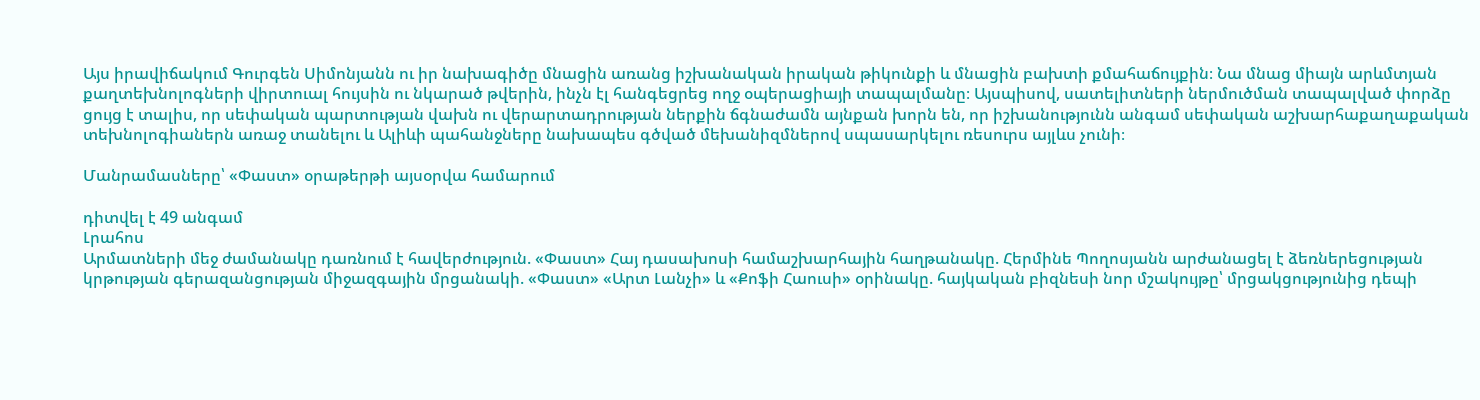Այս իրավիճակում Գուրգեն Սիմոնյանն ու իր նախագիծը մնացին առանց իշխանական իրական թիկունքի և մնացին բախտի քմահաճույքին։ Նա մնաց միայն արևմտյան քաղտեխնոլոգների վիրտուալ հույսին ու նկարած թվերին, ինչն էլ հանգեցրեց ողջ օպերացիայի տապալմանը։ Այսպիսով, սատելիտների ներմուծման տապալված փորձը ցույց է տալիս, որ սեփական պարտության վախն ու վերարտադրության ներքին ճգնաժամն այնքան խորն են, որ իշխանությունն անգամ սեփական աշխարհաքաղաքական տեխնոլոգիաներն առաջ տանելու և Ալիևի պահանջները նախապես գծված մեխանիզմներով սպասարկելու ռեսուրս այլևս չունի։

Մանրամասները՝ «Փաստ» օրաթերթի այսօրվա համարում

դիտվել է 49 անգամ
Լրահոս
Արմատների մեջ ժամանակը դառնում է հավերժություն. «Փաստ» Հայ դասախոսի համաշխարհային հաղթանակը. Հերմինե Պողոսյանն արժանացել է ձեռներեցության կրթության գերազանցության միջազգային մրցանակի. «Փաստ» «Արտ Լանչի» և «Քոֆի Հաուսի» օրինակը. հայկական բիզնեսի նոր մշակույթը՝ մրցակցությունից դեպի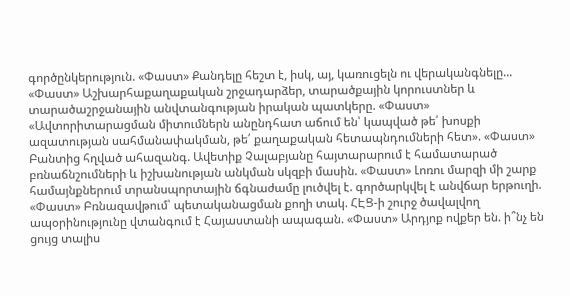գործընկերություն. «Փաստ» Քանդելը հեշտ է, իսկ, այ, կառուցելն ու վերականգնելը... «Փաստ» Աշխարհաքաղաքական շրջադարձեր, տարածքային կորուստներ և տարածաշրջանային անվտանգության իրական պատկերը. «Փաստ» «Ավտորիտարացման միտումներն անընդհատ աճում են՝ կապված թե՛ խոսքի ազատության սահմանափակման, թե՛ քաղաքական հետապնդումների հետ». «Փաստ» Բանտից հղված ահազանգ. Ավետիք Չալաբյանը հայտարարում է համատարած բռնաճնշումների և իշխանության անկման սկզբի մասին. «Փաստ» Լոռու մարզի մի շարք համայնքներում տրանսպորտային ճգնաժամը լուծվել է. գործարկվել է անվճար երթուղի. «Փաստ» Բռնազավթում՝ պետականացման քողի տակ. ՀԷՑ-ի շուրջ ծավալվող ապօրինությունը վտանգում է Հայաստանի ապագան. «Փաստ» Արդյոք ովքեր են. ի՞նչ են ցույց տալիս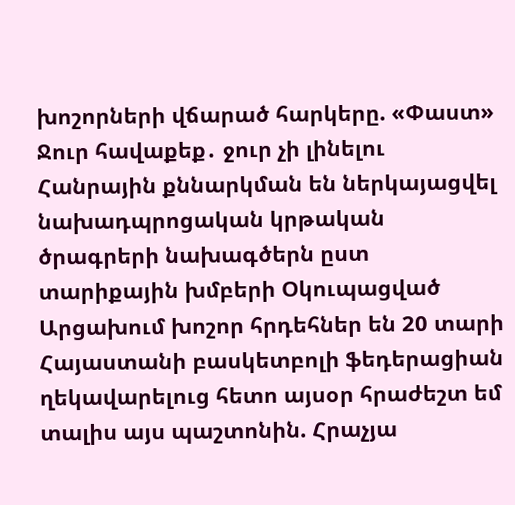խոշորների վճարած հարկերը. «Փաստ» Ջուր հավաքեք․ ջուր չի լինելու Հանրային քննարկման են ներկայացվել նախադպրոցական կրթական ծրագրերի նախագծերն ըստ տարիքային խմբերի Օկուպացված Արցախում խոշոր հրդեհներ են 20 տարի Հայաստանի բասկետբոլի ֆեդերացիան ղեկավարելուց հետո այսօր հրաժեշտ եմ տալիս այս պաշտոնին. Հրաչյա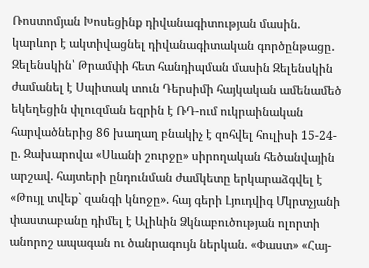Ռոստոմյան Խոսեցինք դիվանագիտության մասին. կարևոր է ակտիվացնել դիվանագիտական գործընթացը․ Զելենսկին՝ Թրամփի հետ հանդիպման մասին Զելենսկին ժամանել է Սպիտակ տուն Դերսիմի հայկական ամենամեծ եկեղեցին փլուզման եզրին է ՌԴ-ում ուկրաինական հարվածներից 86 խաղաղ բնակիչ է զոհվել հուլիսի 15-24-ը. Զախարովա «Սևանի շուրջը» սիրողական հեծանվային արշավ. հայտերի ընդունման ժամկետը երկարաձգվել է «Թույլ տվեք` զանգի կնոջը». հայ գերի Լյուդվիգ Մկրտչյանի փաստաբանը դիմել է Ալիևին Ձկնաբուծության ոլորտի անորոշ ապագան ու ծանրագույն ներկան. «Փաստ» «Հայ-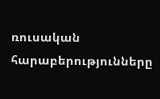ռուսական հարաբերությունները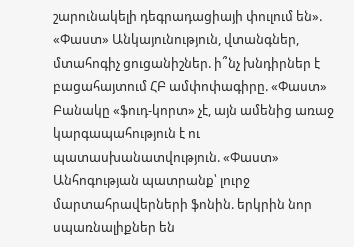շարունակելի դեգրադացիայի փուլում են». «Փաստ» Անկայունություն, վտանգներ, մտահոգիչ ցուցանիշներ. ի՞նչ խնդիրներ է բացահայտում ՀԲ ամփոփագիրը. «Փաստ» Բանակը «ֆուդ-կորտ» չէ, այն ամենից առաջ կարգապահություն է ու պատասխանատվություն. «Փաստ» Անհոգության պատրանք՝ լուրջ մարտահրավերների ֆոնին. երկրին նոր սպառնալիքներ են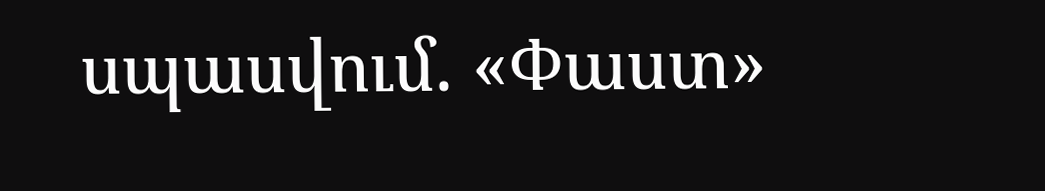սպասվում. «Փաստ»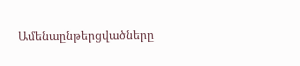Ամենաընթերցվածները